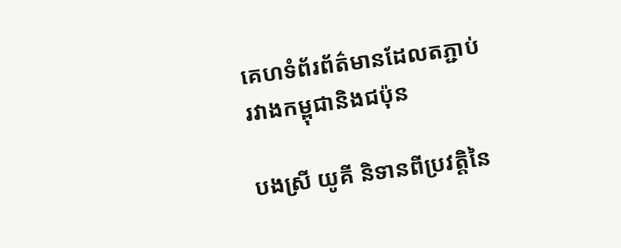គេហទំព័រព័ត៌មានដែលតភ្ជាប់រវាងកម្ពុជានិងជប៉ុន

បងស្រី យូគី និទានពីប្រវតិ្តនៃ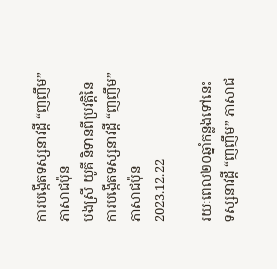ការបង្កើតទស្សនាវដ្តី “ញញឹម” ភាសាជប៉ុន
បងស្រី យូគី និទានពីប្រវតិ្តនៃការបង្កើតទស្សនាវដ្តី “ញញឹម” ភាសាជប៉ុន
2023.12.22

រយៈពេល២០ឆ្នាំកន្លងទៅនេះ ទស្សនាវដ្តី “ញញឹម” ភាសាជ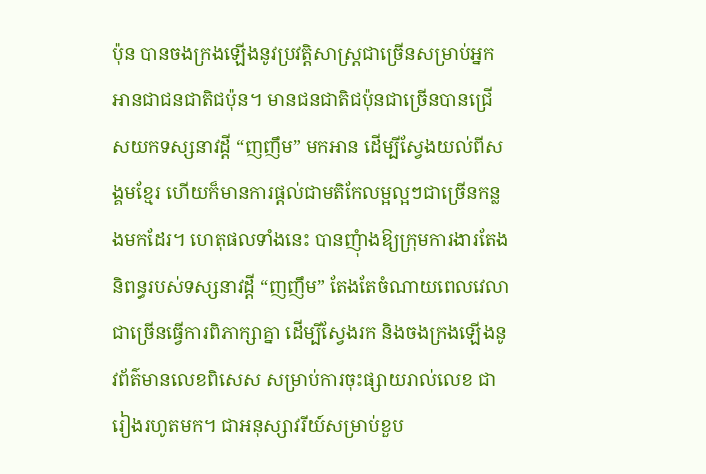ប៉ុន បានចងក្រងឡើងនូវប្រវត្តិសាស្ត្រជាច្រើនសម្រាប់អ្នកអានជាជនជាតិជប៉ុន។ មានជនជាតិជប៉ុនជាច្រើនបានជ្រើសយកទស្សនាវដ្តី “ញញឹម” មកអាន ដើម្បីស្វែងយល់ពីសង្គមខ្មែរ ហើយក៏មានការផ្តល់ជាមតិកែលម្អល្អៗជាច្រើនកន្លងមកដែរ។ ហេតុផលទាំងនេះ បានញុំាងឱ្យក្រុមការងារតែងនិពន្ធរបស់ទស្សនាវដ្តី “ញញឹម” តែងតែចំណាយពេលវេលាជាច្រើនធ្វើការពិភាក្សាគ្នា ដើម្បីស្វែងរក និងចងក្រងឡើងនូវព័ត៌មានលេខពិសេស សម្រាប់ការចុះផ្សាយរាល់លេខ ជារៀងរហូតមក។ ជាអនុស្សាវរីយ៍សម្រាប់ខួប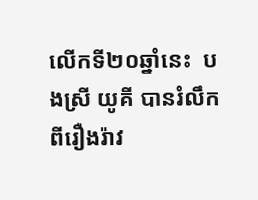លើកទី២០ឆ្នាំនេះ  បងស្រី យូគី បានរំលឹកពីរឿងរ៉ាវ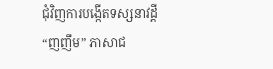ជុំវិញការបង្កើតទស្សនាវដ្តី “ញញឹម” ភាសាជ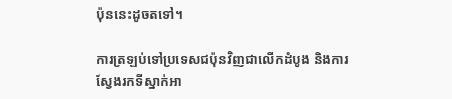ប៉ុននេះដូចតទៅ។

ការត្រឡប់ទៅប្រទេសជប៉ុនវិញជាលើកដំបូង និងការស្វែងរកទីស្នាក់អា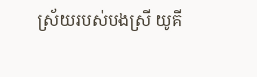ស្រ័យរបស់បងស្រី យូគី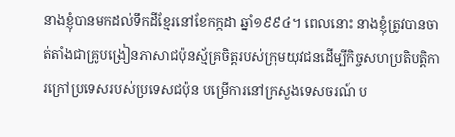នាងខ្ញុំបានមកដល់ទឹកដីខ្មែរនៅខែកក្កដា ឆ្នាំ១៩៩៤។ ពេលនោះ នាងខ្ញុំត្រូវបានចាត់តាំងជាគ្រូបង្រៀនភាសាជប៉ុនស្ម័គ្រចិត្តរបស់ក្រុមយុវជនដើម្បីកិច្ចសហប្រតិបត្តិការក្រៅប្រទេសរបស់ប្រទេសជប៉ុន បម្រើការនៅក្រសួងទេសចរណ៍ ប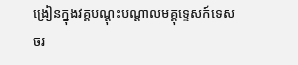ង្រៀនក្នុងវគ្គបណ្តុះបណ្តាលមគ្គុទ្ទេសក៍ទេសចរ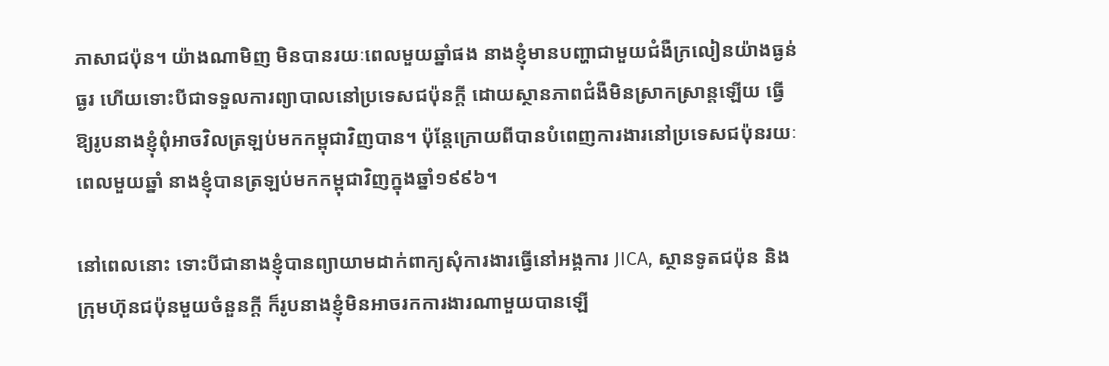ភាសាជប៉ុន។ យ៉ាងណាមិញ មិនបានរយៈពេលមួយឆ្នាំផង នាងខ្ញុំមានបញ្ហាជាមួយជំងឺក្រលៀនយ៉ាងធ្ងន់ធ្ងរ ហើយទោះបីជាទទួលការព្យាបាលនៅប្រទេសជប៉ុនក្តី ដោយស្ថានភាពជំងឺមិនស្រាកស្រាន្តឡើយ ធ្វើឱ្យរូបនាងខ្ញុំពុំអាចវិលត្រឡប់មកកម្ពុជាវិញបាន។ ប៉ុន្តែក្រោយពីបានបំពេញការងារនៅប្រទេសជប៉ុនរយៈពេលមួយឆ្នាំ នាងខ្ញុំបានត្រឡប់មកកម្ពុជាវិញក្នុងឆ្នាំ១៩៩៦។

នៅពេលនោះ ទោះបីជានាងខ្ញុំបានព្យាយាមដាក់ពាក្យសុំការងារធ្វើនៅអង្គការ JICA, ស្ថានទូតជប៉ុន និងក្រុមហ៊ុនជប៉ុនមួយចំនួនក្តី ក៏រូបនាងខ្ញុំមិនអាចរកការងារណាមួយបានឡើ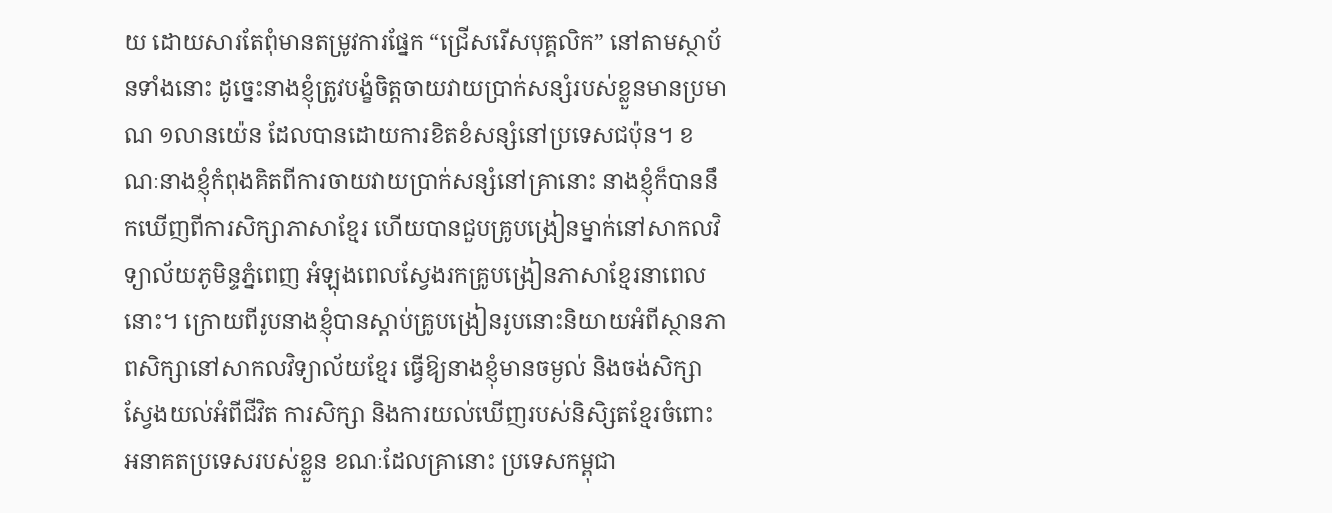យ ដោយសារតែពុំមានតម្រូវការផ្នែក “ជ្រើសរើសបុគ្គលិក” នៅតាមស្ថាប័នទាំងនោះ ដូច្នេះនាងខ្ញុំត្រូវបង្ខំចិត្តចាយវាយប្រាក់សន្សំរបស់ខ្លួនមានប្រមាណ ១លានយ៉េន ដែលបានដោយការខិតខំសន្សំនៅប្រទេសជប៉ុន។ ខណៈនាងខ្ញុំកំពុងគិតពីការចាយវាយប្រាក់សន្សំនៅគ្រានោះ នាងខ្ញុំក៏បាននឹកឃើញពីការសិក្សាភាសាខ្មែរ ហើយបានជួបគ្រូបង្រៀនម្នាក់នៅសាកលវិទ្យាល័យភូមិន្ទភ្នំពេញ អំឡុងពេលស្វែងរកគ្រូបង្រៀនភាសាខ្មែរនាពេលនោះ។ ក្រោយពីរូបនាងខ្ញុំបានស្តាប់គ្រូបង្រៀនរូបនោះនិយាយអំពីស្ថានភាពសិក្សានៅសាកលវិទ្យាល័យខ្មែរ ធ្វើឱ្យនាងខ្ញុំមានចម្ងល់ និងចង់សិក្សាស្វែងយល់អំពីជីវិត ការសិក្សា និងការយល់ឃើញរបស់និសិ្សតខ្មែរចំពោះអនាគតប្រទេសរបស់ខ្លួន ខណៈដែលគ្រានោះ ប្រទេសកម្ពុជា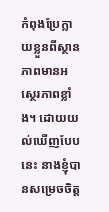កំពុងប្រែក្លាយខ្លួនពីស្ថានភាពមានអស្ថេរភាពខ្លាំង។ ដោយយល់ឃើញបែបនេះ នាងខ្ញុំបានសម្រេចចិត្ត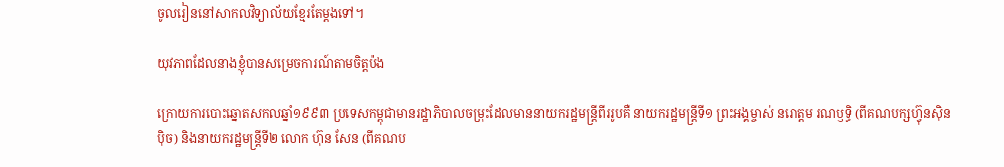ចូលរៀននៅសាកលវិទ្យាល័យខ្មែរតែម្តងទៅ។

យុវភាពដែលនាងខ្ញុំបានសម្រេចការណ៍តាមចិត្តប៉ង

ក្រោយការបោះឆ្នោតសកលឆ្នាំ១៩៩៣ ប្រទេសកម្ពុជាមានរដ្ឋាភិបាលចម្រុះដែលមាននាយករដ្ឋមន្ត្រីពីររូបគឺ នាយករដ្ឋមន្រ្តីទី១ ព្រះអង្គម្ចាស់ នរោត្តម រណឫទ្ធិ (ពីគណបក្សហ៊្វុនស៊ិនប៉ិច) និងនាយករដ្ឋមន្ត្រីទី២ លោក ហ៊ុន សែន (ពីគណប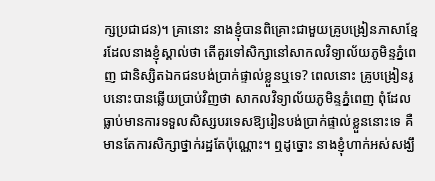ក្សប្រជាជន)។ គ្រានោះ នាងខ្ញុំបានពិគ្រោះជាមួយគ្រូបង្រៀនភាសាខ្មែរដែលនាងខ្ញុំស្គាល់ថា តើគួរទៅសិក្សានៅសាកលវិទ្យាល័យភូមិន្ទភ្នំពេញ ជានិស្សិតឯកជនបង់ប្រាក់ផ្ទាល់ខ្លួនឬទេ? ពេលនោះ គ្រូបង្រៀនរូបនោះបានឆ្លើយប្រាប់វិញថា សាកលវិទ្យាល័យភូមិន្ទភ្នំពេញ ពុំដែលធ្លាប់មានការទទួលសិស្សបរទេសឱ្យរៀនបង់ប្រាក់ផ្ទាល់ខ្លួននោះទេ គឺមានតែការសិក្សាថ្នាក់រដ្ឋតែប៉ុណ្ណោះ។ ឮដូច្នោះ នាងខ្ញុំហាក់អស់សង្ឃឹ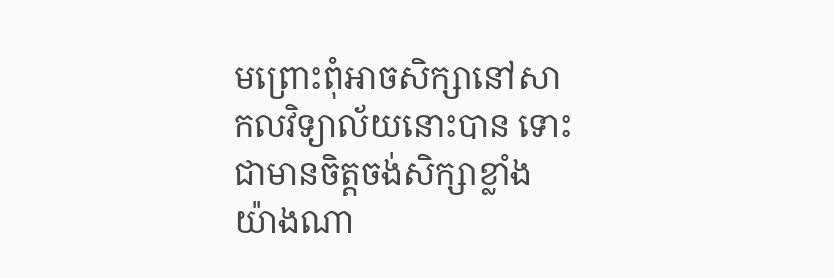មព្រោះពុំអាចសិក្សានៅសាកលវិទ្យាល័យនោះបាន ទោះជាមានចិត្តចង់សិក្សាខ្លាំងយ៉ាងណា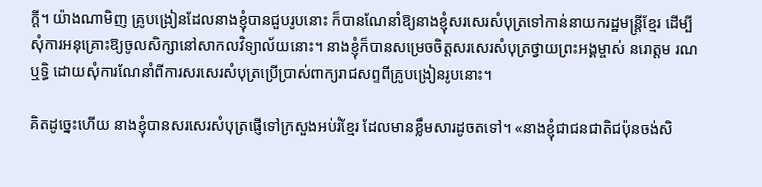ក្តី។ យ៉ាងណាមិញ គ្រូបង្រៀនដែលនាងខ្ញុំបានជួបរូបនោះ ក៏បានណែនាំឱ្យនាងខ្ញុំសរសេរសំបុត្រទៅកាន់នាយករដ្ឋមន្រ្តីខ្មែរ ដើម្បីសុំការអនុគ្រោះឱ្យចូលសិក្សានៅសាកលវិទ្យាល័យនោះ។ នាងខ្ញុំក៏បានសម្រេចចិត្តសរសេរសំបុត្រថ្វាយព្រះអង្គម្ចាស់ នរោត្តម រណឬទ្ធិ ដោយសុំការណែនាំពីការសរសេរសំបុត្រប្រើប្រាស់ពាក្យរាជសព្ទពីគ្រូបង្រៀនរូបនោះ។

គិតដូច្នេះហើយ នាងខ្ញុំបានសរសេរសំបុត្រផ្ញើទៅក្រសួងអប់រំខ្មែរ ដែលមានខ្លឹមសារដូចតទៅ។ «នាងខ្ញុំជាជនជាតិជប៉ុនចង់សិ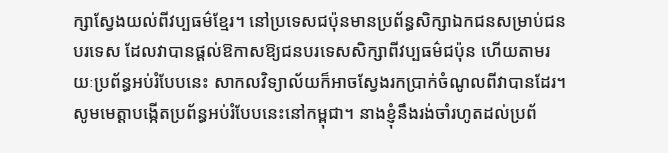ក្សាស្វែងយល់ពីវប្បធម៌ខ្មែរ។ នៅប្រទេសជប៉ុនមានប្រព័ន្ធសិក្សាឯកជនសម្រាប់ជនបរទេស ដែលវាបានផ្តល់ឱកាសឱ្យជនបរទេសសិក្សាពីវប្បធម៌ជប៉ុន ហើយតាមរយៈប្រព័ន្ធអប់រំបែបនេះ សាកលវិទ្យាល័យក៏អាចស្វែងរកប្រាក់ចំណូលពីវាបានដែរ។ សូមមេត្តាបង្កើតប្រព័ន្ធអប់រំបែបនេះនៅកម្ពុជា។ នាងខ្ញុំនឹងរង់ចាំរហូតដល់ប្រព័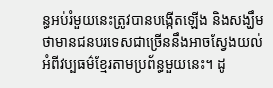ន្ធអប់រំមួយនេះត្រូវបានបង្កើតឡើង និងសង្ឃឹមថាមានជនបរទេសជាច្រើននឹងអាចស្វែងយល់អំពីវប្បធម៌ខ្មែរតាមប្រព័ន្ធមួយនេះ។ ដូ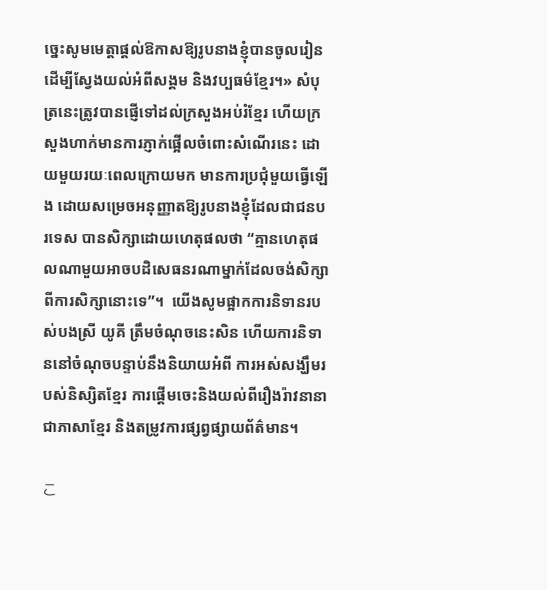ច្នេះសូមមេត្តាផ្តល់ឱកាសឱ្យរូបនាងខ្ញុំបានចូលរៀនដើម្បីស្វែងយល់អំពីសង្គម និងវប្បធម៌ខ្មែរ។» សំបុត្រនេះត្រូវបានផ្ញើទៅដល់ក្រសួងអប់រំខ្មែរ ហើយក្រសួងហាក់មានការភ្ញាក់ផ្អើលចំពោះសំណើរនេះ ដោយមួយរយៈពេលក្រោយមក មានការប្រជុំមួយធ្វើឡើង ដោយសម្រេចអនុញ្ញាតឱ្យរូបនាងខ្ញុំដែលជាជនបរទេស បានសិក្សាដោយហេតុផលថា “គ្មានហេតុផលណាមួយអាចបដិសេធនរណាម្នាក់ដែលចង់សិក្សាពីការសិក្សានោះទេ”។  យើងសូមផ្អាកការនិទានរបស់បងស្រី យូគី ត្រឹមចំណុចនេះសិន ហើយការនិទាននៅចំណុចបន្ទាប់នឹងនិយាយអំពី ការអស់សង្ឃឹមរបស់និស្សិតខ្មែរ ការផ្តើមចេះនិងយល់ពីរឿងរ៉ាវនានាជាភាសាខ្មែរ និងតម្រូវការផ្សព្វផ្សាយព័ត៌មាន។

こ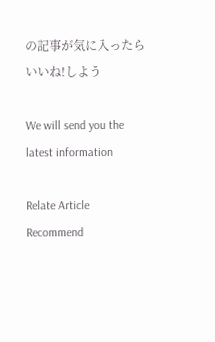の記事が気に入ったら
いいね!しよう

We will send you the latest information

Relate Article
Recommend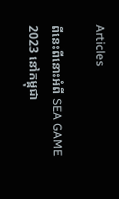Articles

ពីនេះពីនោះអំពី SEA GAME 2023 នៅកម្ពុជា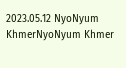2023.05.12 NyoNyum KhmerNyoNyum Khmer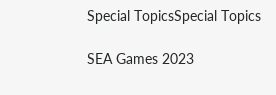Special TopicsSpecial Topics

SEA Games 2023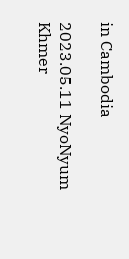in Cambodia

2023.05.11 NyoNyum Khmer